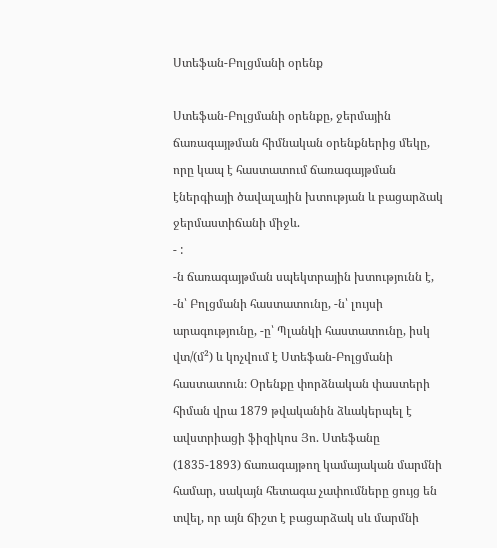Ստեֆան-Բոլցմանի օրենք

Ստեֆան-Բոլցմանի օրենքը, ջերմային ճառագայթման հիմնական օրենքներից մեկը, որը կապ է հաստատում ճառագայթման էներգիայի ծավալային խտության և բացարձակ ջերմաստիճանի միջև.
- :
-ն ճառագայթման սպեկտրային խտությունն է, -ն՝ Բոլցմանի հաստատունը, -ն՝ լույսի արագությունը, -ը՝ Պլանկի հաստատունը, իսկ վտ/(մ²) և կոչվում է Ստեֆան-Բոլցմանի հաստատուն։ Օրենքը փորձնական փաստերի հիման վրա 1879 թվականին ձևակերպել է ավստրիացի ֆիզիկոս Յո. Ստեֆանը (1835-1893) ճառագայթող կամայական մարմնի համար, սակայն հետագա չափումները ցույց են տվել, որ այն ճիշտ է բացարձակ սև մարմնի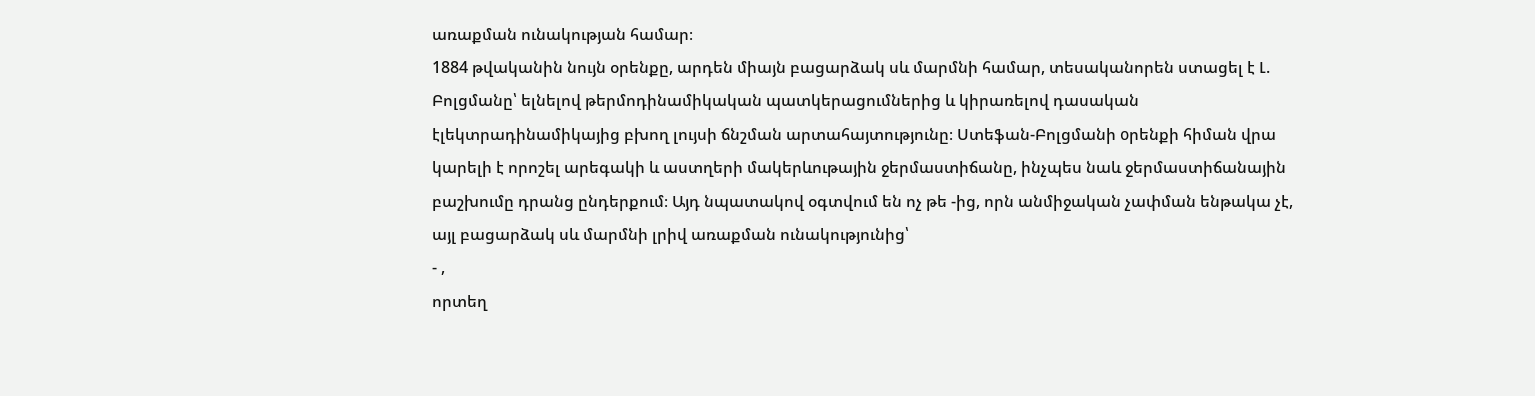առաքման ունակության համար։
1884 թվականին նույն օրենքը, արդեն միայն բացարձակ սև մարմնի համար, տեսականորեն ստացել է Լ. Բոլցմանը՝ ելնելով թերմոդինամիկական պատկերացումներից և կիրառելով դասական էլեկտրադինամիկայից բխող լույսի ճնշման արտահայտությունը։ Ստեֆան-Բոլցմանի оրենքի հիման վրա կարելի է որոշել արեգակի և աստղերի մակերևութային ջերմաստիճանը, ինչպես նաև ջերմաստիճանային բաշխումը դրանց ընդերքում։ Այդ նպատակով օգտվում են ոչ թե -ից, որն անմիջական չափման ենթակա չէ, այլ բացարձակ սև մարմնի լրիվ առաքման ունակությունից՝
- ,
որտեղ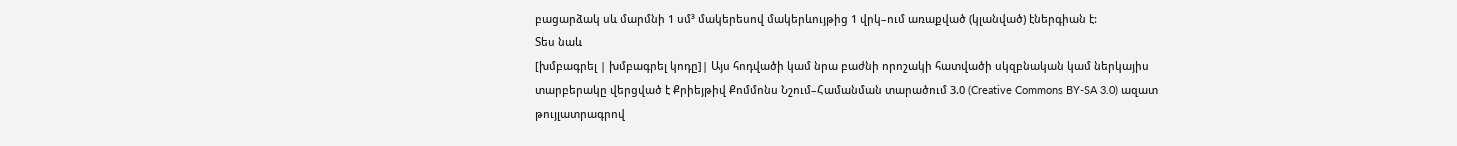բացարձակ սև մարմնի 1 սմ³ մակերեսով մակերևույթից 1 վրկ–ում առաքված (կլանված) էներգիան է:
Տես նաև
[խմբագրել | խմբագրել կոդը]| Այս հոդվածի կամ նրա բաժնի որոշակի հատվածի սկզբնական կամ ներկայիս տարբերակը վերցված է Քրիեյթիվ Քոմմոնս Նշում–Համանման տարածում 3.0 (Creative Commons BY-SA 3.0) ազատ թույլատրագրով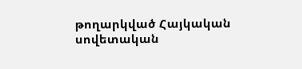թողարկված Հայկական սովետական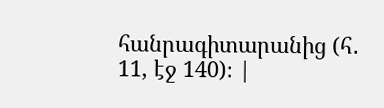հանրագիտարանից (հ․ 11, էջ 140)։ |